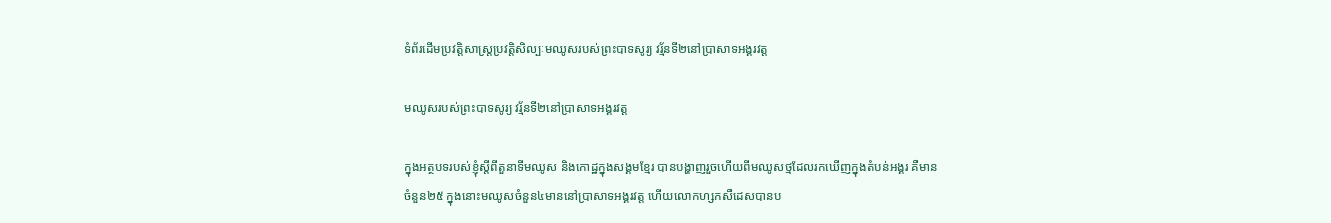ទំព័រដើមប្រវត្តិសាស្ត្រប្រវត្តិសិល្បៈមឈូសរបស់ព្រះបាទសូរ្យ វរ្ម័នទី២នៅប្រាសាទអង្គរវត្ត

មឈូសរបស់ព្រះបាទសូរ្យ វរ្ម័នទី២នៅប្រាសាទអង្គរវត្ត

ក្នុងអត្ថបទរបស់ខ្ញុំស្តីពីតួនាទីមឈូស និងកោដ្ឋក្នុងសង្គមខ្មែរ បានបង្ហាញរួចហើយពីមឈូសថ្មដែលរកឃើញក្នុងតំបន់អង្គរ គឺមានចំនួន២៥ ក្នុងនោះមឈូសចំនួន៤មាននៅប្រាសាទអង្គរវត្ត ហើយលោកហ្សកសឺដេសបានប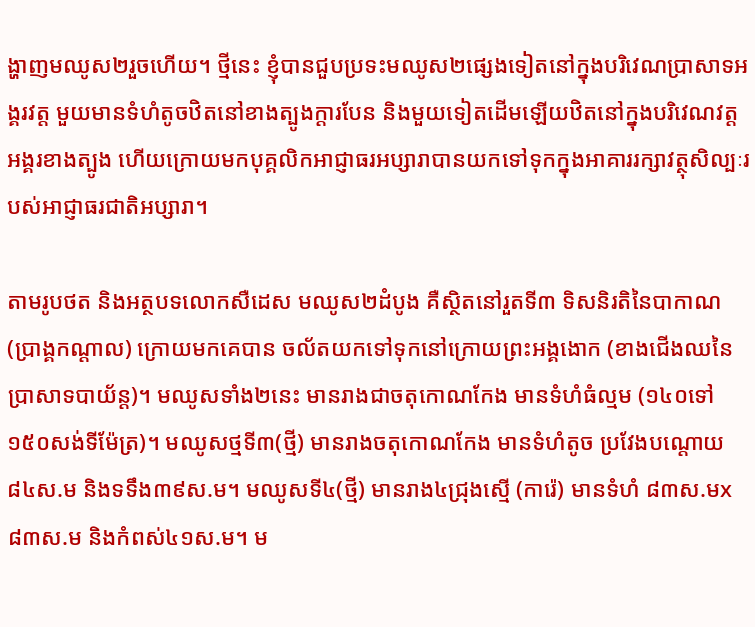ង្ហាញមឈូស២រួចហើយ។ ថ្មីនេះ ខ្ញុំបានជួបប្រទះមឈូស២ផ្សេងទៀតនៅក្នុងបរិវេណប្រាសាទអង្គរវត្ត មួយមានទំហំតូចឋិតនៅខាងត្បូងក្តារបែន និងមួយទៀតដើមឡើយឋិតនៅក្នុងបរិវេណវត្តអង្គរខាងត្បូង ហើយក្រោយមកបុគ្គលិកអាជ្ញាធរអប្សារាបានយកទៅទុកក្នុងអាគាររក្សាវត្ថុសិល្បៈរបស់អាជ្ញាធរជាតិអប្សារា។

តាមរូបថត និងអត្ថបទលោកសឺដេស មឈូស២ដំបូង គឺស្ថិតនៅរួតទី៣ ទិសនិរតិនៃបាកាណ (ប្រាង្គកណ្តាល) ក្រោយមកគេបាន ចល័តយកទៅទុកនៅក្រោយព្រះអង្គងោក (ខាងជើងឈនៃប្រាសាទបាយ័ន្ត)។ មឈូសទាំង២នេះ មានរាងជាចតុកោណកែង មានទំហំធំល្មម (១៤០ទៅ១៥០សង់ទីម៉ែត្រ)។ មឈូសថ្មទី៣(ថ្មី) មានរាងចតុកោណកែង មានទំហំតូច ប្រវែងបណ្តោយ ៨៤ស.ម និងទទឹង៣៩ស.ម។ មឈូសទី៤(ថ្មី) មានរាង៤ជ្រុងស្មើ (ការ៉េ) មានទំហំ ៨៣ស.មx៨៣ស.ម និងកំពស់៤១ស.ម។ ម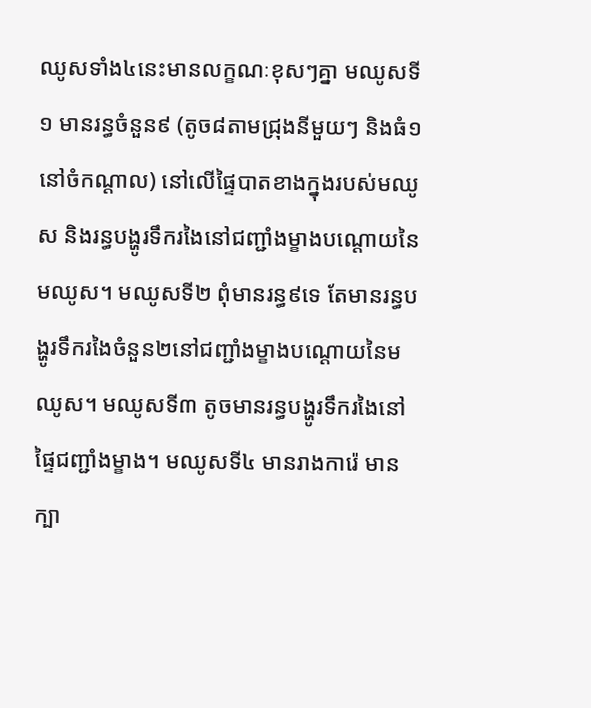ឈូសទាំង៤នេះមានលក្ខណៈខុសៗគ្នា មឈូសទី១ មានរន្ធចំនួន៩ (តូច៨តាមជ្រុងនីមួយៗ និងធំ១នៅចំកណ្តាល) នៅលើផ្ទៃបាតខាងក្នុងរបស់មឈូស និងរន្ធបង្ហូរទឹករងៃនៅជញ្ជាំងម្ខាងបណ្តោយនៃមឈូស។ មឈូសទី២ ពុំមានរន្ធ៩ទេ តែមានរន្ធបង្ហូរទឹករងៃចំនួន២នៅជញ្ជាំងម្ខាងបណ្តោយនៃមឈូស។ មឈូសទី៣ តូចមានរន្ធបង្ហូរទឹករងៃនៅផ្ទៃជញ្ជាំងម្ខាង។ មឈូសទី៤ មានរាងការ៉េ មានក្បា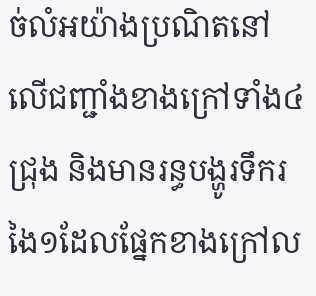ច់លំអយ៉ាងប្រណិតនៅលើជញ្ជាំងខាងក្រៅទាំង៤ជ្រុង និងមានរន្ធបង្ហូរទឹករងៃ១ដែលផ្នែកខាងក្រៅល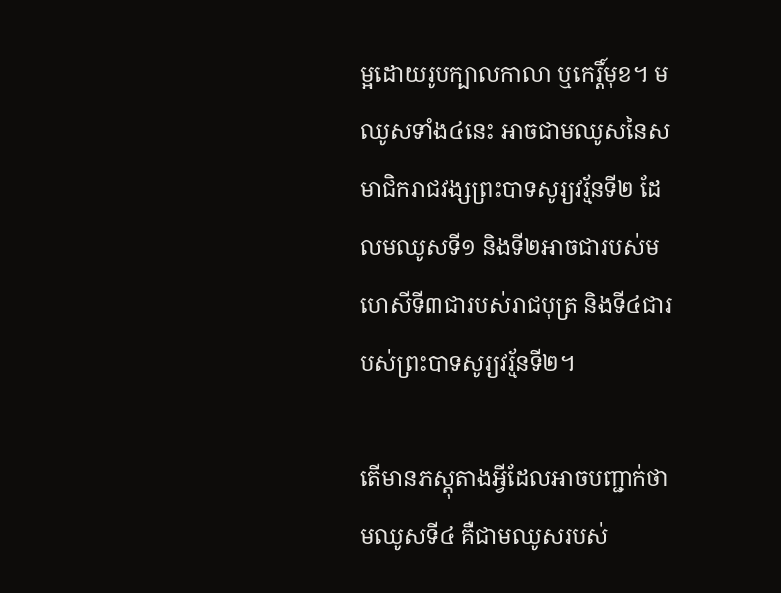ម្អដោយរូបក្បាលកាលា ឬកេរ្តិ៍មុខ។ មឈូសទាំង៤នេះ អាចជាមឈូសនៃសមាជិករាជវង្សព្រះបាទសូរ្យវរ្ម័នទី២ ដែលមឈូសទី១ និងទី២អាចជារបស់មហេសីទី៣ជារបស់រាជបុត្រ និងទី៤ជារបស់ព្រះបាទសូរ្យវរ្ម័នទី២។

តើមានភស្តុតាងអ្វីដែលអាចបញ្ជាក់ថា មឈូសទី៤ គឺជាមឈូសរបស់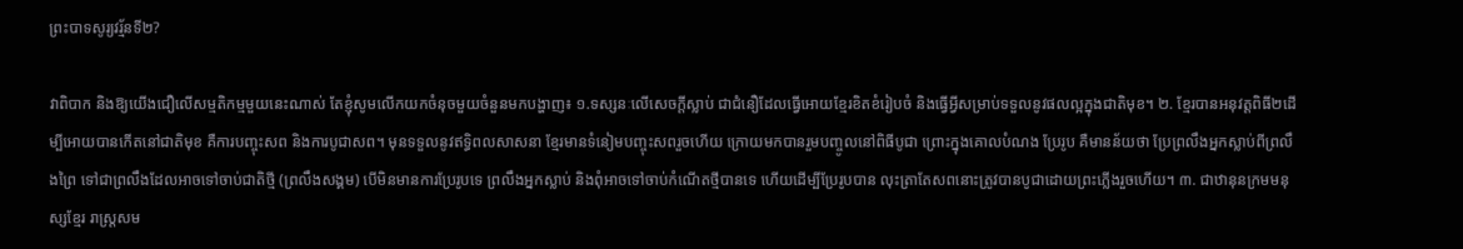ព្រះបាទសូរ្យវរ្ម័នទី២?

វាពិបាក និងឱ្យយើងជឿលើសម្មតិកម្មមួយនេះណាស់ តែខ្ញុំសូមលើកយកចំនុចមួយចំនួនមកបង្ហាញ៖ ១.ទស្សនៈលើសេចក្តីស្លាប់ ជាជំនឿដែលធ្វើអោយខ្មែរខិតខំរៀបចំ និងធ្វើអ្វីសម្រាប់ទទួលនូវផលល្អក្នុងជាតិមុខ។ ២. ខ្មែរបានអនុវត្តពិធី២ដើម្បីអោយបានកើតនៅជាតិមុខ គឺការបញ្ចុះសព និងការបូជាសព។ មុនទទួលនូវឥទ្ធិពលសាសនា ខ្មែរមានទំនៀមបញ្ចុះសពរួចហើយ ក្រោយមកបានរួមបញ្ចូលនៅពិធីបូជា ព្រោះក្នុងគោលបំណង ប្រែរូប គឺមានន័យថា ប្រែព្រលឹងអ្នកស្លាប់ពីព្រលឹងព្រៃ ទៅជាព្រលឹងដែលអាចទៅចាប់ជាតិថ្មី (ព្រលឹងសង្គម) បើមិនមានការប្រែរូបទេ ព្រលឹងអ្នកស្លាប់ និងពុំអាចទៅចាប់កំណើតថ្មីបានទេ ហើយដើម្បីប្រែរូបបាន លុះត្រាតែសពនោះត្រូវបានបូជាដោយព្រះភ្លើងរួចហើយ។ ៣. ជាឋានុនក្រមមនុស្សខ្មែរ រាស្ត្រសម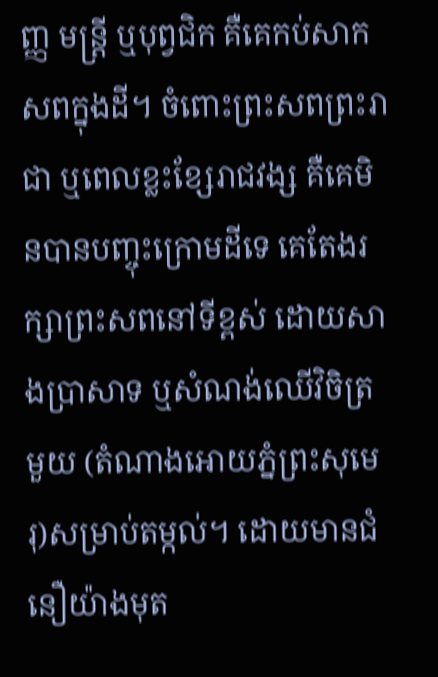ញ្ញ មន្ត្រី ឬបុព្វជិក គឺគេកប់សាកសពក្នុងដី។ ចំពោះព្រះសពព្រះរាជា ឬពេលខ្លះខ្សែរាជវង្ស គឺគេមិនបានបញ្ចុះក្រោមដីទេ គេតែងរក្សាព្រះសពនៅទីខ្ពស់ ដោយសាងប្រាសាទ ឬសំណង់ឈើវិចិត្រមួយ (តំណាងអោយភ្នំព្រះសុមេរុ)សម្រាប់តម្កល់។ ដោយមានជំនឿយ៉ាងមុត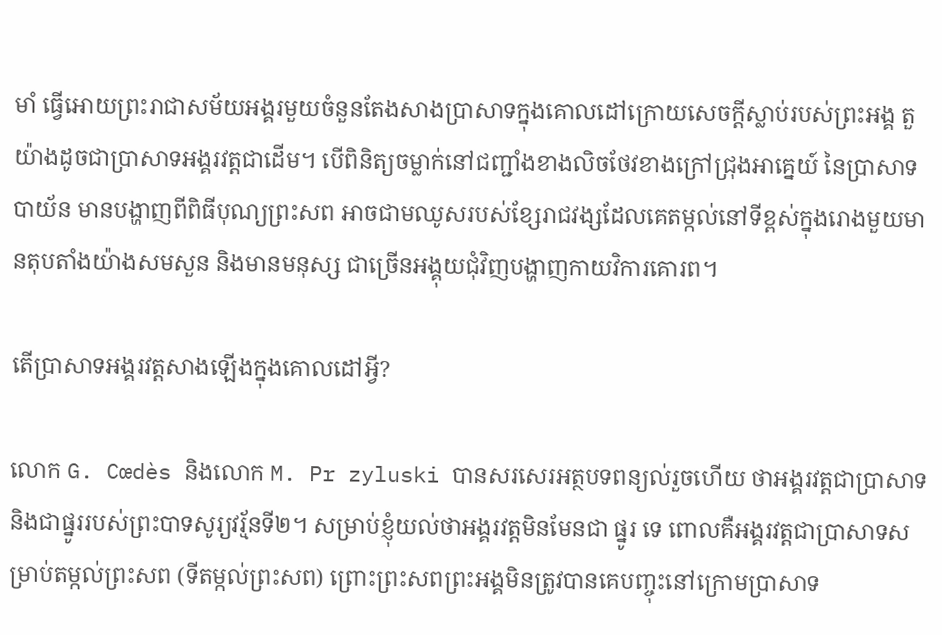មាំ ធ្វើអោយព្រះរាជាសម័យអង្គរមួយចំនួនតែងសាងប្រាសាទក្នុងគោលដៅក្រោយសេចក្តីស្លាប់របស់ព្រះអង្គ តួយ៉ាងដូចជាប្រាសាទអង្គរវត្តជាដើម។ បើពិនិត្យចម្លាក់នៅជញ្ជាំងខាងលិចថែវខាងក្រៅជ្រុងអាគ្នេយ៍ នៃប្រាសាទបាយ័ន មានបង្ហាញពីពិធីបុណ្យព្រះសព អាចជាមឈូសរបស់ខ្សែរាជវង្សដែលគេតម្កល់នៅទីខ្ពស់ក្នុងរោងមួយមានតុបតាំងយ៉ាងសមសួន និងមានមនុស្ស ជាច្រើនអង្គុយជុំវិញបង្ហាញកាយវិការគោរព។

តើប្រាសាទអង្គរវត្តសាងឡើងក្នុងគោលដៅអ្វី?

លោក G. Cœdès និងលោក M. Pr zyluski បានសរសេរអត្ថបទពន្យល់រួចហើយ ថាអង្គរវត្តជាប្រាសាទ និងជាផ្នូររបស់ព្រះបាទសូរ្យវរ្ម័នទី២។ សម្រាប់ខ្ញុំយល់ថាអង្គរវត្តមិនមែនជា ផ្នូរ ទេ ពោលគឺអង្គរវត្តជាប្រាសាទសម្រាប់តម្កល់ព្រះសព (ទីតម្កល់ព្រះសព) ព្រោះព្រះសពព្រះអង្គមិនត្រូវបានគេបញ្ចុះនៅក្រោមប្រាសាទ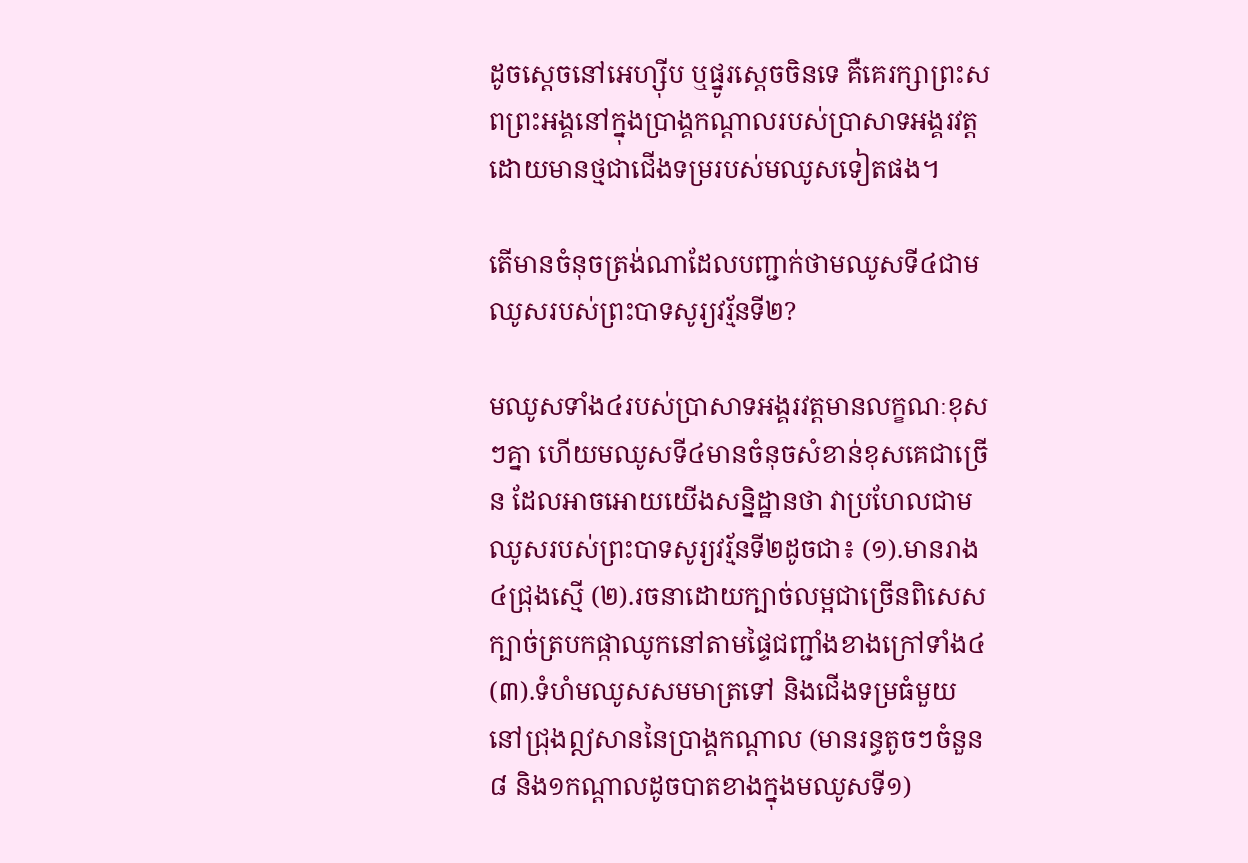ដូចស្តេចនៅអេហ្ស៊ីប ឬផ្នូរស្តេចចិនទេ គឺគេរក្សាព្រះសពព្រះអង្គនៅក្នុងប្រាង្គកណ្តាលរបស់ប្រាសាទអង្គរវត្ត ដោយមានថ្មជាជើងទម្ររបស់មឈូសទៀតផង។

តើមានចំនុចត្រង់ណាដែលបញ្ជាក់ថាមឈូសទី៤ជាមឈូសរបស់ព្រះបាទសូរ្យវរ្ម័នទី២?

មឈូសទាំង៤របស់ប្រាសាទអង្គរវត្តមានលក្ខណៈខុសៗគ្នា ហើយមឈូសទី៤មានចំនុចសំខាន់ខុសគេជាច្រើន ដែលអាចអោយយើងសន្និដ្ឋានថា វាប្រហែលជាមឈូសរបស់ព្រះបាទសូរ្យវរ្ម័នទី២ដូចជា៖ (១).មានរាង៤ជ្រុងស្មើ (២).រចនាដោយក្បាច់លម្អជាច្រើនពិសេសក្បាច់ត្របកផ្កាឈូកនៅតាមផ្ទៃជញ្ជាំងខាងក្រៅទាំង៤ (៣).ទំហំមឈូសសមមាត្រទៅ និងជើងទម្រធំមួយនៅជ្រុងឦសាននៃប្រាង្គកណ្តាល (មានរន្ធតូចៗចំនួន៨ និង១កណ្តាលដូចបាតខាងក្នុងមឈូសទី១)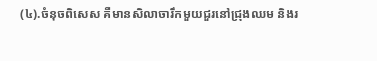(៤).ចំនុចពិសេស គឺមានសិលាចារឹកមួយជួរនៅជ្រុងឈម និងរ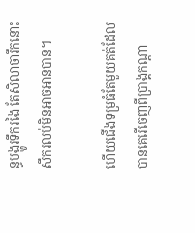ន្ធបង្ហូរទឹករងៃ តែសិលាចារឹកនោះសឹករលប់មិនអាចអានបាន។

ហើយជើងទម្រធំតែមួយគត់ដែលបានគេរើចេញពីប្រាង្គកណ្តា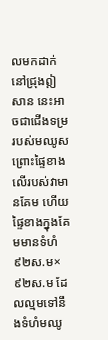លមកដាក់នៅជ្រុងឦសាន នេះអាចជាជើងទម្ររបស់មឈូស ព្រោះផ្ទៃខាងលើរបស់វាមានគែម ហើយផ្ទៃខាងក្នុងគែមមានទំហំ៩២ស.ម×៩២ស.ម ដែលល្មមទៅនឹងទំហំមឈូ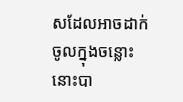សដែលអាចដាក់ចូលក្នុងចន្លោះនោះបា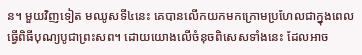ន។ មួយវិញទៀត មឈូសទី៤នេះ គេបានលើកយកមកក្រោមប្រហែលជាក្នុងពេលធ្វើពិធីបុណ្យបូជាព្រះសព។ ដោយយោងលើចំនុចពិសេសទាំងនេះ ដែលអាច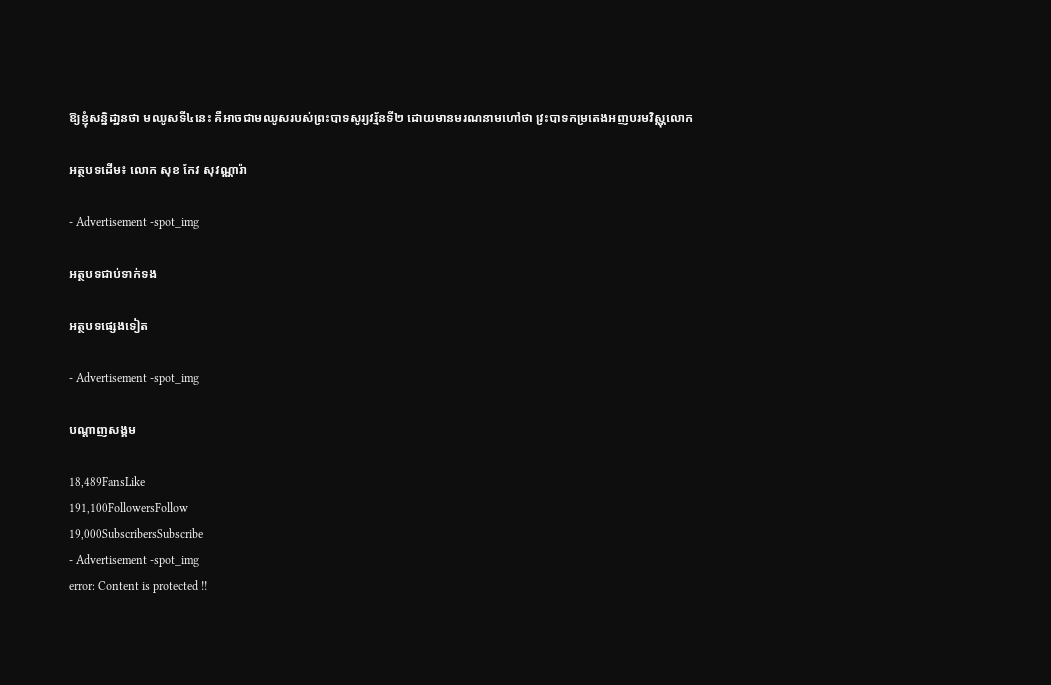ឱ្យខ្ញុំសន្និដា្ឋនថា មឈូសទី៤នេះ គឺអាចជាមឈូសរបស់ព្រះបាទសូរ្យវរ្ម័នទី២ ដោយមានមរណនាមហៅថា វ្រះបាទកម្រតេងអញបរមវិស្ណុលោក

អត្ថបទដើម៖ លោក សុខ កែវ សុវណ្ណារ៉ា

- Advertisement -spot_img

អត្ថបទជាប់ទាក់ទង

អត្ថបទផ្សេងទៀត

- Advertisement -spot_img

បណ្ដាញសង្គម

18,489FansLike
191,100FollowersFollow
19,000SubscribersSubscribe
- Advertisement -spot_img
error: Content is protected !!